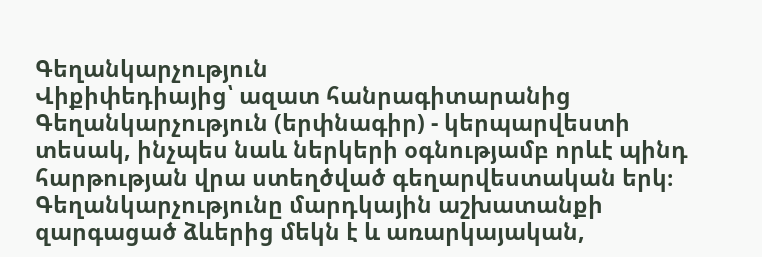Գեղանկարչություն
Վիքիփեդիայից՝ ազատ հանրագիտարանից
Գեղանկարչություն (երփնագիր) - կերպարվեստի տեսակ, ինչպես նաև ներկերի օգնությամբ որևէ պինդ հարթության վրա ստեղծված գեղարվեստական երկ։ Գեղանկարչությունը մարդկային աշխատանքի զարգացած ձևերից մեկն է և առարկայական,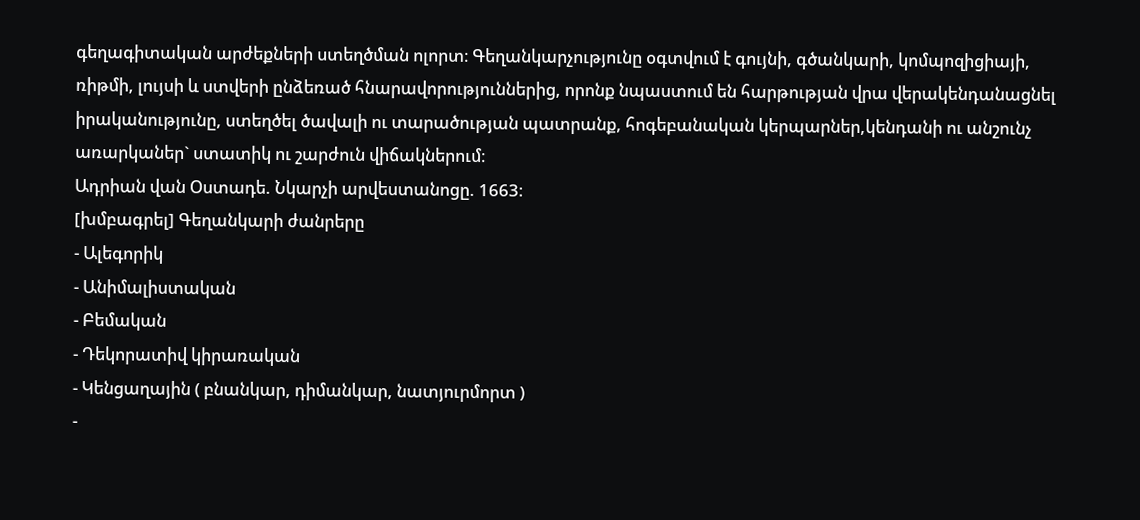գեղագիտական արժեքների ստեղծման ոլորտ։ Գեղանկարչությունը օգտվում է գույնի, գծանկարի, կոմպոզիցիայի, ռիթմի, լույսի և ստվերի ընձեռած հնարավորություններից, որոնք նպաստում են հարթության վրա վերակենդանացնել իրականությունը, ստեղծել ծավալի ու տարածության պատրանք, հոգեբանական կերպարներ,կենդանի ու անշունչ առարկաներ` ստատիկ ու շարժուն վիճակներում։
Ադրիան վան Օստադե. Նկարչի արվեստանոցը. 1663։
[խմբագրել] Գեղանկարի ժանրերը
- Ալեգորիկ
- Անիմալիստական
- Բեմական
- Դեկորատիվ կիրառական
- Կենցաղային ( բնանկար, դիմանկար, նատյուրմորտ )
-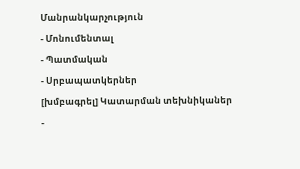Մանրանկարչություն
- Մոնումենտալ
- Պատմական
- Սրբապատկերներ
[խմբագրել] Կատարման տեխնիկաներ
-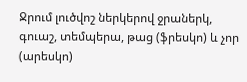Ջրում լուծվոշ ներկերով ջրաներկ, գուաշ, տեմպերա, թաց (ֆրեսկո) և չոր (արեսկո)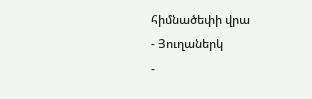հիմնածեփի վրա
- Յուղաներկ
-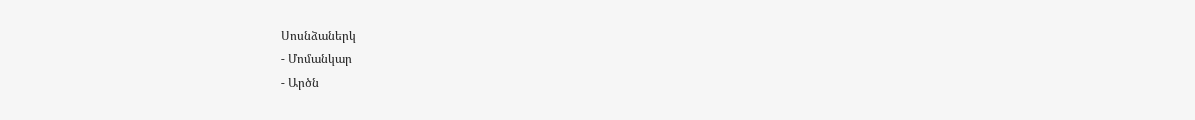Սոսնձաներկ
- Մոմանկար
- Արծն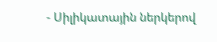- Սիլիկատային ներկերով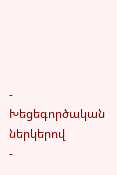- Խեցեգործական ներկերով
-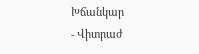Խճանկար
- Վիտրաժ